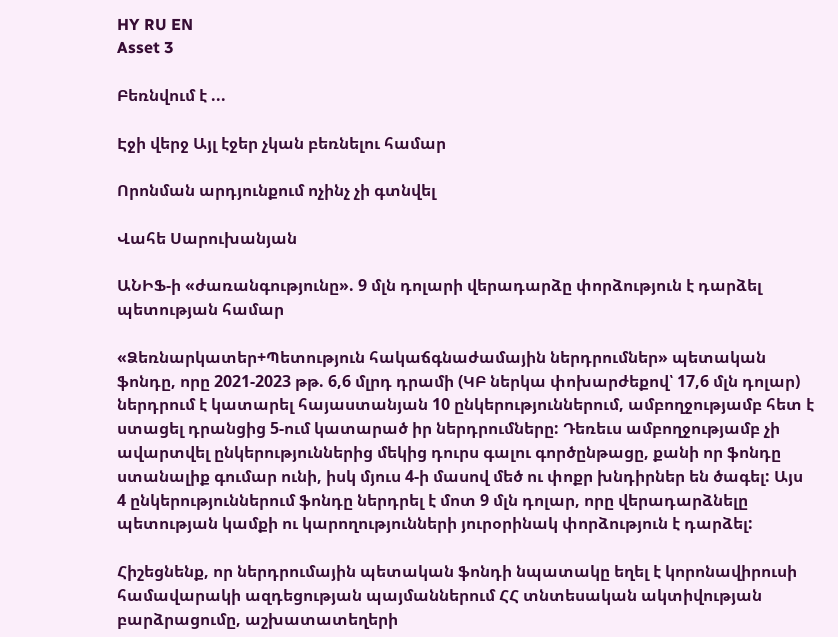HY RU EN
Asset 3

Բեռնվում է ...

Էջի վերջ Այլ էջեր չկան բեռնելու համար

Որոնման արդյունքում ոչինչ չի գտնվել

Վահե Սարուխանյան

ԱՆԻՖ-ի «ժառանգությունը». 9 մլն դոլարի վերադարձը փորձություն է դարձել պետության համար

«Ձեռնարկատեր+Պետություն հակաճգնաժամային ներդրումներ» պետական ֆոնդը, որը 2021-2023 թթ. 6,6 մլրդ դրամի (ԿԲ ներկա փոխարժեքով՝ 17,6 մլն դոլար) ներդրում է կատարել հայաստանյան 10 ընկերություններում, ամբողջությամբ հետ է ստացել դրանցից 5-ում կատարած իր ներդրումները: Դեռեւս ամբողջությամբ չի ավարտվել ընկերություններից մեկից դուրս գալու գործընթացը, քանի որ ֆոնդը ստանալիք գումար ունի, իսկ մյուս 4-ի մասով մեծ ու փոքր խնդիրներ են ծագել: Այս 4 ընկերություններում ֆոնդը ներդրել է մոտ 9 մլն դոլար, որը վերադարձնելը պետության կամքի ու կարողությունների յուրօրինակ փորձություն է դարձել:

Հիշեցնենք, որ ներդրումային պետական ֆոնդի նպատակը եղել է կորոնավիրուսի համավարակի ազդեցության պայմաններում ՀՀ տնտեսական ակտիվության բարձրացումը, աշխատատեղերի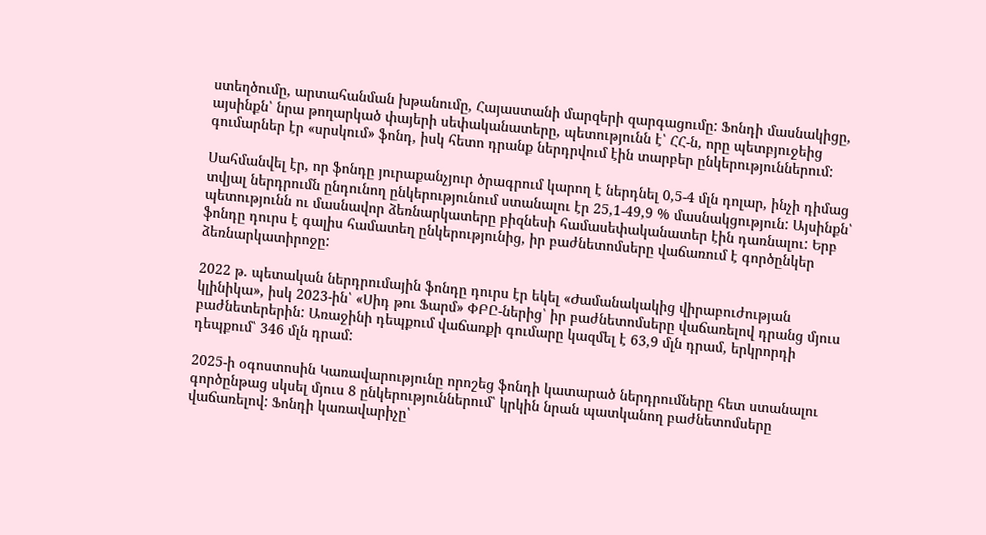ստեղծումը, արտահանման խթանումը, Հայաստանի մարզերի զարգացումը: Ֆոնդի մասնակիցը, այսինքն՝ նրա թողարկած փայերի սեփականատերը, պետությունն է՝ ՀՀ-ն, որը պետբյուջեից գումարներ էր «սրսկում» ֆոնդ, իսկ հետո դրանք ներդրվում էին տարբեր ընկերություններում:

Սահմանվել էր, որ ֆոնդը յուրաքանչյուր ծրագրում կարող է ներդնել 0,5-4 մլն դոլար, ինչի դիմաց տվյալ ներդրումն ընդունող ընկերությունում ստանալու էր 25,1-49,9 % մասնակցություն: Այսինքն՝ պետությունն ու մասնավոր ձեռնարկատերը բիզնեսի համասեփականատեր էին դառնալու: Երբ ֆոնդը դուրս է գալիս համատեղ ընկերությունից, իր բաժնետոմսերը վաճառում է գործընկեր ձեռնարկատիրոջը:

2022 թ. պետական ներդրումային ֆոնդը դուրս էր եկել «Ժամանակակից վիրաբուժության կլինիկա», իսկ 2023-ին՝ «Սիդ թու Ֆարմ» ՓԲԸ-ներից՝ իր բաժնետոմսերը վաճառելով դրանց մյուս բաժնետերերին: Առաջինի դեպքում վաճառքի գումարը կազմել է 63,9 մլն դրամ, երկրորդի դեպքում՝ 346 մլն դրամ:

2025-ի օգոստոսին Կառավարությունը որոշեց ֆոնդի կատարած ներդրումները հետ ստանալու գործընթաց սկսել մյուս 8 ընկերություններում՝ կրկին նրան պատկանող բաժնետոմսերը վաճառելով: Ֆոնդի կառավարիչը՝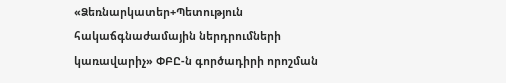«Ձեռնարկատեր+Պետություն հակաճգնաժամային ներդրումների կառավարիչ» ՓԲԸ-ն գործադիրի որոշման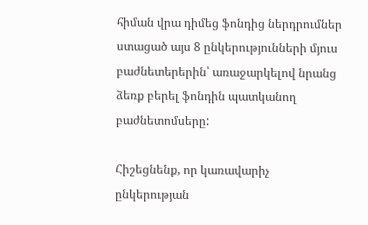հիման վրա դիմեց ֆոնդից ներդրումներ ստացած այս 8 ընկերությունների մյուս բաժնետերերին՝ առաջարկելով նրանց ձեռք բերել ֆոնդին պատկանող բաժնետոմսերը:

Հիշեցնենք, որ կառավարիչ ընկերության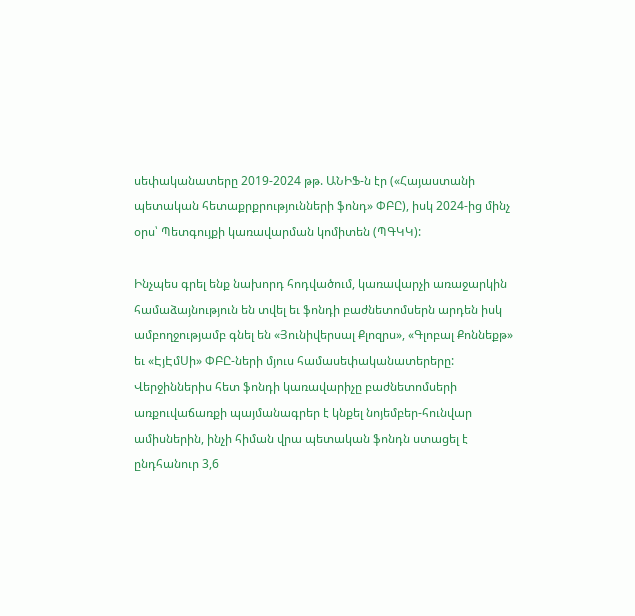սեփականատերը 2019-2024 թթ. ԱՆԻՖ-ն էր («Հայաստանի պետական հետաքրքրությունների ֆոնդ» ՓԲԸ), իսկ 2024-ից մինչ օրս՝ Պետգույքի կառավարման կոմիտեն (ՊԳԿԿ):

Ինչպես գրել ենք նախորդ հոդվածում, կառավարչի առաջարկին համաձայնություն են տվել եւ ֆոնդի բաժնետոմսերն արդեն իսկ ամբողջությամբ գնել են «Յունիվերսալ Քլոզրս», «Գլոբալ Քոննեքթ» եւ «ԷյԷմՍի» ՓԲԸ-ների մյուս համասեփականատերերը: Վերջիններիս հետ ֆոնդի կառավարիչը բաժնետոմսերի առքուվաճառքի պայմանագրեր է կնքել նոյեմբեր-հունվար ամիսներին, ինչի հիման վրա պետական ֆոնդն ստացել է ընդհանուր 3,6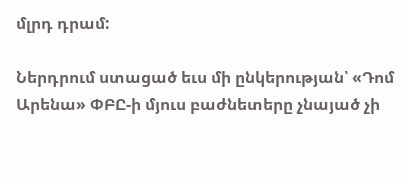մլրդ դրամ:

Ներդրում ստացած եւս մի ընկերության՝ «Դոմ Արենա» ՓԲԸ-ի մյուս բաժնետերը չնայած չի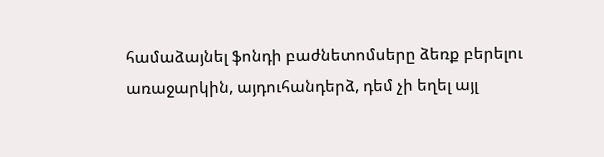համաձայնել ֆոնդի բաժնետոմսերը ձեռք բերելու առաջարկին, այդուհանդերձ, դեմ չի եղել այլ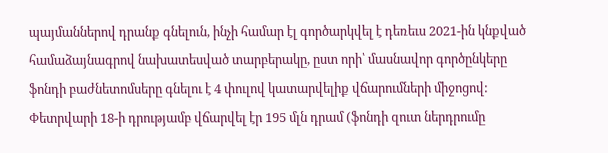պայմաններով դրանք գնելուն, ինչի համար էլ գործարկվել է դեռեւս 2021-ին կնքված համաձայնագրով նախատեսված տարբերակը, ըստ որի՝ մասնավոր գործընկերը ֆոնդի բաժնետոմսերը գնելու է 4 փուլով կատարվելիք վճարումների միջոցով: Փետրվարի 18-ի դրությամբ վճարվել էր 195 մլն դրամ (ֆոնդի զուտ ներդրումը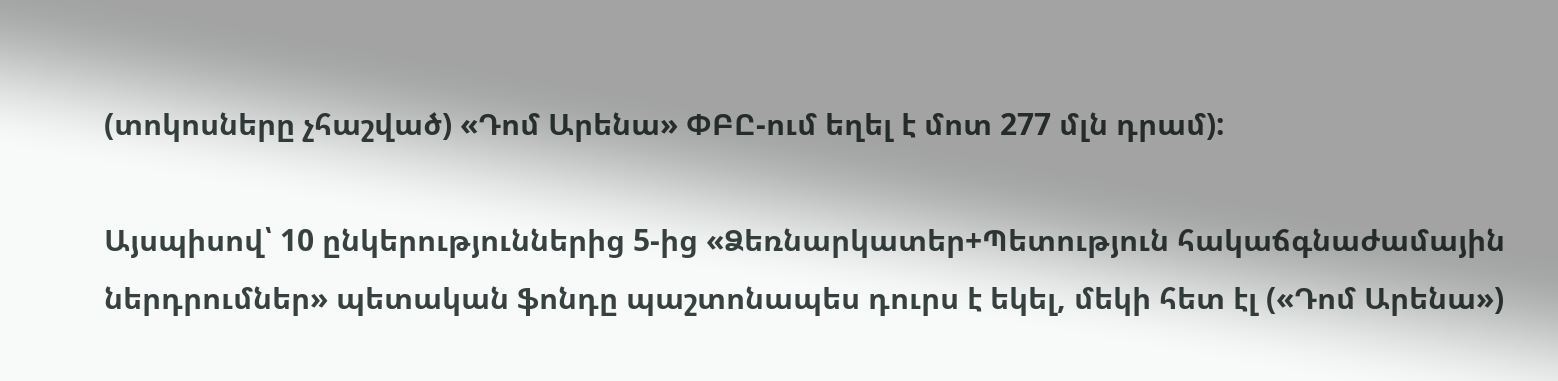(տոկոսները չհաշված) «Դոմ Արենա» ՓԲԸ-ում եղել է մոտ 277 մլն դրամ):

Այսպիսով՝ 10 ընկերություններից 5-ից «Ձեռնարկատեր+Պետություն հակաճգնաժամային ներդրումներ» պետական ֆոնդը պաշտոնապես դուրս է եկել, մեկի հետ էլ («Դոմ Արենա»)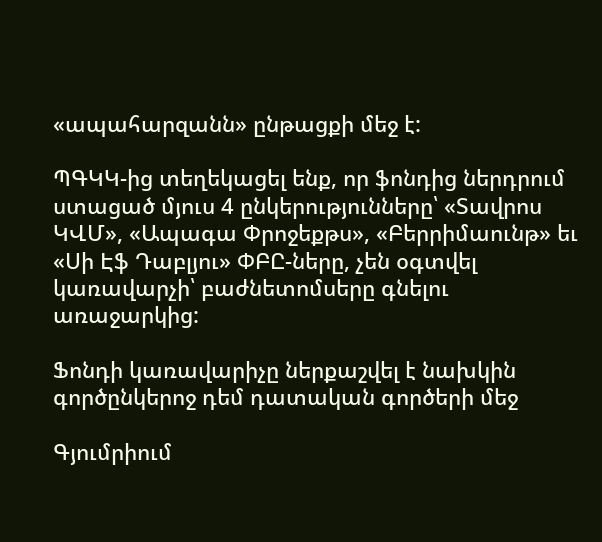«ապահարզանն» ընթացքի մեջ է:

ՊԳԿԿ-ից տեղեկացել ենք, որ ֆոնդից ներդրում ստացած մյուս 4 ընկերությունները՝ «Տավրոս ԿՎՄ», «Ապագա Փրոջեքթս», «Բերրիմաունթ» եւ «Սի Էֆ Դաբլյու» ՓԲԸ-ները, չեն օգտվել կառավարչի՝ բաժնետոմսերը գնելու առաջարկից:

Ֆոնդի կառավարիչը ներքաշվել է նախկին գործընկերոջ դեմ դատական գործերի մեջ

Գյումրիում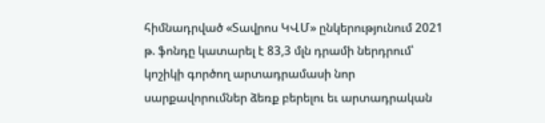հիմնադրված «Տավրոս ԿՎՄ» ընկերությունում 2021 թ. ֆոնդը կատարել է 83,3 մլն դրամի ներդրում՝ կոշիկի գործող արտադրամասի նոր սարքավորումներ ձեռք բերելու եւ արտադրական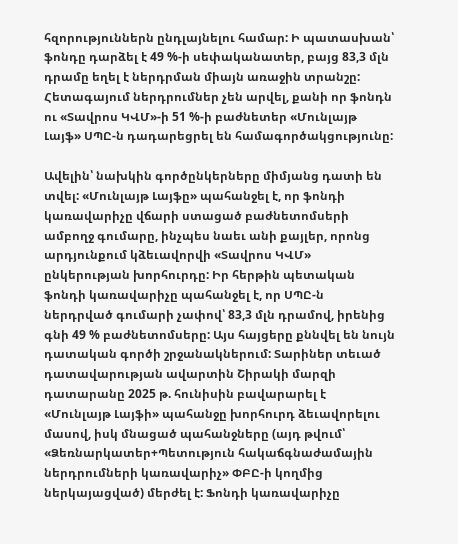հզորություններն ընդլայնելու համար: Ի պատասխան՝ ֆոնդը դարձել է 49 %-ի սեփականատեր, բայց 83,3 մլն դրամը եղել է ներդրման միայն առաջին տրանշը: Հետագայում ներդրումներ չեն արվել, քանի որ ֆոնդն ու «Տավրոս ԿՎՄ»-ի 51 %-ի բաժնետեր «Մունլայթ Լայֆ» ՍՊԸ-ն դադարեցրել են համագործակցությունը:

Ավելին՝ նախկին գործընկերները միմյանց դատի են տվել: «Մունլայթ Լայֆը» պահանջել է, որ ֆոնդի կառավարիչը վճարի ստացած բաժնետոմսերի ամբողջ գումարը, ինչպես նաեւ անի քայլեր, որոնց արդյունքում կձեւավորվի «Տավրոս ԿՎՄ» ընկերության խորհուրդը: Իր հերթին պետական ֆոնդի կառավարիչը պահանջել է, որ ՍՊԸ-ն ներդրված գումարի չափով՝ 83,3 մլն դրամով, իրենից գնի 49 % բաժնետոմսերը: Այս հայցերը քննվել են նույն դատական գործի շրջանակներում: Տարիներ տեւած դատավարության ավարտին Շիրակի մարզի դատարանը 2025 թ. հունիսին բավարարել է «Մունլայթ Լայֆի» պահանջը խորհուրդ ձեւավորելու մասով, իսկ մնացած պահանջները (այդ թվում՝ «Ձեռնարկատեր+Պետություն հակաճգնաժամային ներդրումների կառավարիչ» ՓԲԸ-ի կողմից ներկայացված) մերժել է: Ֆոնդի կառավարիչը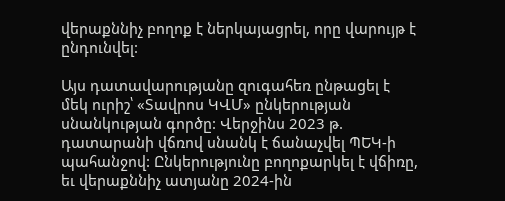վերաքննիչ բողոք է ներկայացրել, որը վարույթ է ընդունվել:

Այս դատավարությանը զուգահեռ ընթացել է մեկ ուրիշ՝ «Տավրոս ԿՎՄ» ընկերության սնանկության գործը: Վերջինս 2023 թ. դատարանի վճռով սնանկ է ճանաչվել ՊԵԿ-ի պահանջով: Ընկերությունը բողոքարկել է վճիռը, եւ վերաքննիչ ատյանը 2024-ին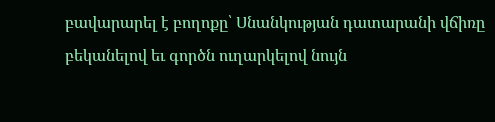բավարարել է բողոքը՝ Սնանկության դատարանի վճիռը բեկանելով եւ գործն ուղարկելով նույն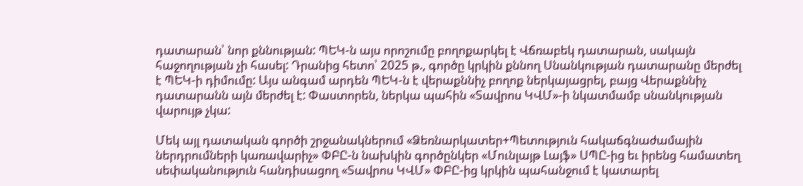դատարան՝ նոր քննության: ՊԵԿ-ն այս որոշումը բողոքարկել է Վճռաբեկ դատարան, սակայն հաջողության չի հասել: Դրանից հետո՝ 2025 թ., գործը կրկին քննող Սնանկության դատարանը մերժել է ՊԵԿ-ի դիմումը: Այս անգամ արդեն ՊԵԿ-ն է վերաքննիչ բողոք ներկայացրել, բայց Վերաքննիչ դատարանն այն մերժել է: Փաստորեն, ներկա պահին «Տավրոս ԿՎՄ»-ի նկատմամբ սնանկության վարույթ չկա:

Մեկ այլ դատական գործի շրջանակներում «Ձեռնարկատեր+Պետություն հակաճգնաժամային ներդրումների կառավարիչ» ՓԲԸ-ն նախկին գործընկեր «Մունլայթ Լայֆ» ՍՊԸ-ից եւ իրենց համատեղ սեփականություն հանդիսացող «Տավրոս ԿՎՄ» ՓԲԸ-ից կրկին պահանջում է կատարել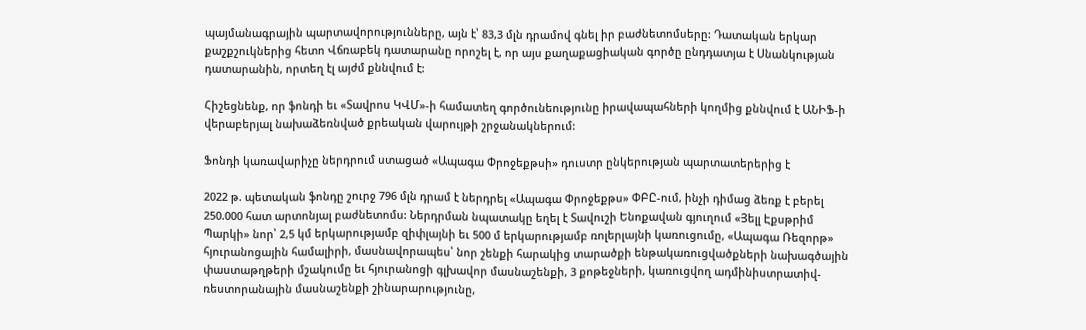պայմանագրային պարտավորությունները, այն է՝ 83,3 մլն դրամով գնել իր բաժնետոմսերը: Դատական երկար քաշքշուկներից հետո Վճռաբեկ դատարանը որոշել է, որ այս քաղաքացիական գործը ընդդատյա է Սնանկության դատարանին, որտեղ էլ այժմ քննվում է:

Հիշեցնենք, որ ֆոնդի եւ «Տավրոս ԿՎՄ»-ի համատեղ գործունեությունը իրավապահների կողմից քննվում է ԱՆԻՖ-ի վերաբերյալ նախաձեռնված քրեական վարույթի շրջանակներում:

Ֆոնդի կառավարիչը ներդրում ստացած «Ապագա Փրոջեքթսի» դուստր ընկերության պարտատերերից է

2022 թ. պետական ֆոնդը շուրջ 796 մլն դրամ է ներդրել «Ապագա Փրոջեքթս» ՓԲԸ-ում, ինչի դիմաց ձեռք է բերել 250.000 հատ արտոնյալ բաժնետոմս: Ներդրման նպատակը եղել է Տավուշի Ենոքավան գյուղում «Յելլ Էքսթրիմ Պարկի» նոր՝ 2,5 կմ երկարությամբ զիփլայնի եւ 500 մ երկարությամբ ռոլերլայնի կառուցումը, «Ապագա Ռեզորթ» հյուրանոցային համալիրի, մասնավորապես՝ նոր շենքի հարակից տարածքի ենթակառուցվածքների նախագծային փաստաթղթերի մշակումը եւ հյուրանոցի գլխավոր մասնաշենքի, 3 քոթեջների, կառուցվող ադմինիստրատիվ-ռեստորանային մասնաշենքի շինարարությունը,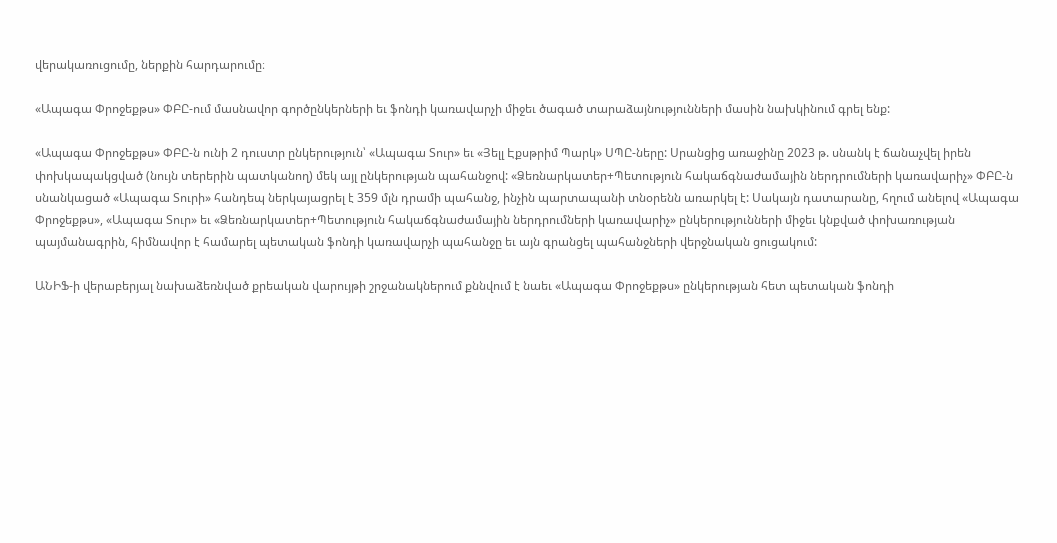վերակառուցումը, ներքին հարդարումը։

«Ապագա Փրոջեքթս» ՓԲԸ-ում մասնավոր գործընկերների եւ ֆոնդի կառավարչի միջեւ ծագած տարաձայնությունների մասին նախկինում գրել ենք:

«Ապագա Փրոջեքթս» ՓԲԸ-ն ունի 2 դուստր ընկերություն՝ «Ապագա Տուր» եւ «Յելլ Էքսթրիմ Պարկ» ՍՊԸ-ները: Սրանցից առաջինը 2023 թ. սնանկ է ճանաչվել իրեն փոխկապակցված (նույն տերերին պատկանող) մեկ այլ ընկերության պահանջով: «Ձեռնարկատեր+Պետություն հակաճգնաժամային ներդրումների կառավարիչ» ՓԲԸ-ն սնանկացած «Ապագա Տուրի» հանդեպ ներկայացրել է 359 մլն դրամի պահանջ, ինչին պարտապանի տնօրենն առարկել է: Սակայն դատարանը, հղում անելով «Ապագա Փրոջեքթս», «Ապագա Տուր» եւ «Ձեռնարկատեր+Պետություն հակաճգնաժամային ներդրումների կառավարիչ» ընկերությունների միջեւ կնքված փոխառության պայմանագրին, հիմնավոր է համարել պետական ֆոնդի կառավարչի պահանջը եւ այն գրանցել պահանջների վերջնական ցուցակում:

ԱՆԻՖ-ի վերաբերյալ նախաձեռնված քրեական վարույթի շրջանակներում քննվում է նաեւ «Ապագա Փրոջեքթս» ընկերության հետ պետական ֆոնդի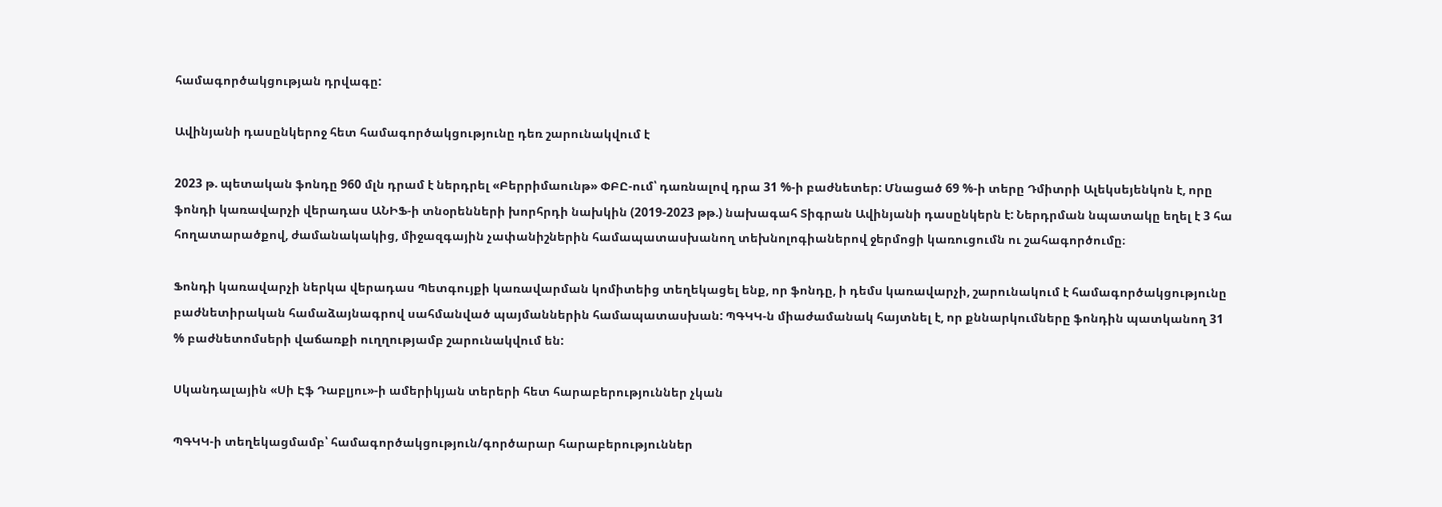համագործակցության դրվագը:

Ավինյանի դասընկերոջ հետ համագործակցությունը դեռ շարունակվում է

2023 թ. պետական ֆոնդը 960 մլն դրամ է ներդրել «Բերրիմաունթ» ՓԲԸ-ում՝ դառնալով դրա 31 %-ի բաժնետեր: Մնացած 69 %-ի տերը Դմիտրի Ալեկսեյենկոն է, որը ֆոնդի կառավարչի վերադաս ԱՆԻՖ-ի տնօրենների խորհրդի նախկին (2019-2023 թթ.) նախագահ Տիգրան Ավինյանի դասընկերն է: Ներդրման նպատակը եղել է 3 հա հողատարածքով, ժամանակակից, միջազգային չափանիշներին համապատասխանող տեխնոլոգիաներով ջերմոցի կառուցումն ու շահագործումը։

Ֆոնդի կառավարչի ներկա վերադաս Պետգույքի կառավարման կոմիտեից տեղեկացել ենք, որ ֆոնդը, ի դեմս կառավարչի, շարունակում է համագործակցությունը բաժնետիրական համաձայնագրով սահմանված պայմաններին համապատասխան: ՊԳԿԿ-ն միաժամանակ հայտնել է, որ քննարկումները ֆոնդին պատկանող 31 % բաժնետոմսերի վաճառքի ուղղությամբ շարունակվում են:

Սկանդալային «Սի Էֆ Դաբլյու»-ի ամերիկյան տերերի հետ հարաբերություններ չկան

ՊԳԿԿ-ի տեղեկացմամբ՝ համագործակցություն/գործարար հարաբերություններ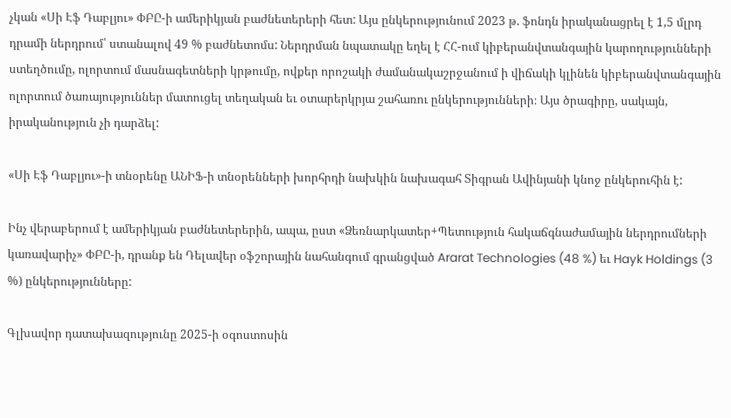չկան «Սի Էֆ Դաբլյու» ՓԲԸ-ի ամերիկյան բաժնետերերի հետ: Այս ընկերությունում 2023 թ. ֆոնդն իրականացրել է 1,5 մլրդ դրամի ներդրում՝ ստանալով 49 % բաժնետոմս: Ներդրման նպատակը եղել է ՀՀ-ում կիբերանվտանգային կարողությունների ստեղծումը, ոլորտում մասնագետների կրթումը, ովքեր որոշակի ժամանակաշրջանում ի վիճակի կլինեն կիբերանվտանգային ոլորտում ծառայություններ մատուցել տեղական եւ օտարերկրյա շահառու ընկերությունների։ Այս ծրագիրը, սակայն, իրականություն չի դարձել:

«Սի Էֆ Դաբլյու»-ի տնօրենը ԱՆԻՖ-ի տնօրենների խորհրդի նախկին նախագահ Տիգրան Ավինյանի կնոջ ընկերուհին է:

Ինչ վերաբերում է ամերիկյան բաժնետերերին, ապա, ըստ «Ձեռնարկատեր+Պետություն հակաճգնաժամային ներդրումների կառավարիչ» ՓԲԸ-ի, դրանք են Դելավեր օֆշորային նահանգում գրանցված Ararat Technologies (48 %) եւ Hayk Holdings (3 %) ընկերությունները:

Գլխավոր դատախազությունը 2025-ի օգոստոսին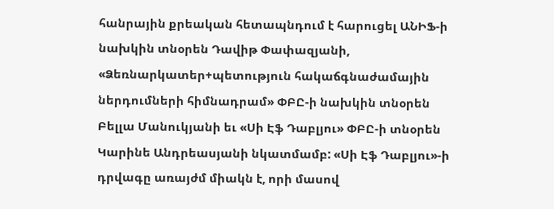հանրային քրեական հետապնդում է հարուցել ԱՆԻՖ-ի նախկին տնօրեն Դավիթ Փափազյանի, «Ձեռնարկատեր+պետություն հակաճգնաժամային ներդումների հիմնադրամ» ՓԲԸ-ի նախկին տնօրեն Բելլա Մանուկյանի եւ «Սի Էֆ Դաբլյու» ՓԲԸ-ի տնօրեն Կարինե Անդրեասյանի նկատմամբ: «Սի Էֆ Դաբլյու»-ի դրվագը առայժմ միակն է, որի մասով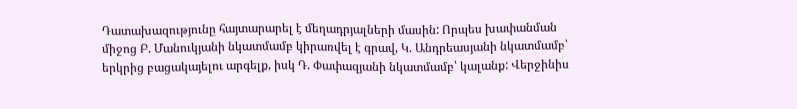Դատախազությունը հայտարարել է մեղադրյալների մասին: Որպես խափանման միջոց Բ. Մանուկյանի նկատմամբ կիրառվել է գրավ, Կ. Անդրեասյանի նկատմամբ՝ երկրից բացակայելու արգելք, իսկ Դ. Փափազյանի նկատմամբ՝ կալանք: Վերջինիս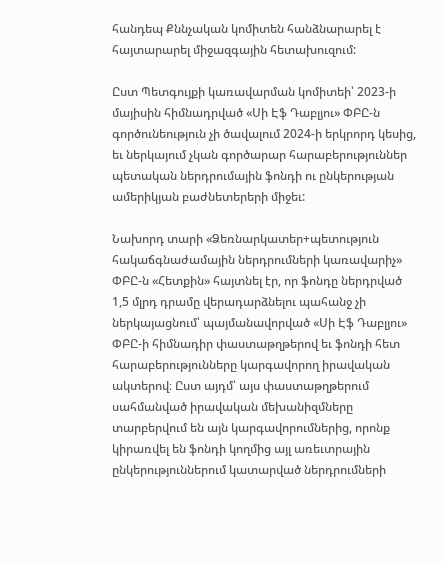հանդեպ Քննչական կոմիտեն հանձնարարել է հայտարարել միջազգային հետախուզում:

Ըստ Պետգույքի կառավարման կոմիտեի՝ 2023-ի մայիսին հիմնադրված «Սի Էֆ Դաբլյու» ՓԲԸ-ն գործունեություն չի ծավալում 2024-ի երկրորդ կեսից, եւ ներկայում չկան գործարար հարաբերություններ պետական ներդրումային ֆոնդի ու ընկերության ամերիկյան բաժնետերերի միջեւ:

Նախորդ տարի «Ձեռնարկատեր+պետություն հակաճգնաժամային ներդրումների կառավարիչ» ՓԲԸ-ն «Հետքին» հայտնել էր, որ ֆոնդը ներդրված 1,5 մլրդ դրամը վերադարձնելու պահանջ չի ներկայացնում՝ պայմանավորված «Սի Էֆ Դաբլյու» ՓԲԸ-ի հիմնադիր փաստաթղթերով եւ ֆոնդի հետ հարաբերությունները կարգավորող իրավական ակտերով։ Ըստ այդմ՝ այս փաստաթղթերում սահմանված իրավական մեխանիզմները տարբերվում են այն կարգավորումներից, որոնք կիրառվել են ֆոնդի կողմից այլ առեւտրային ընկերություններում կատարված ներդրումների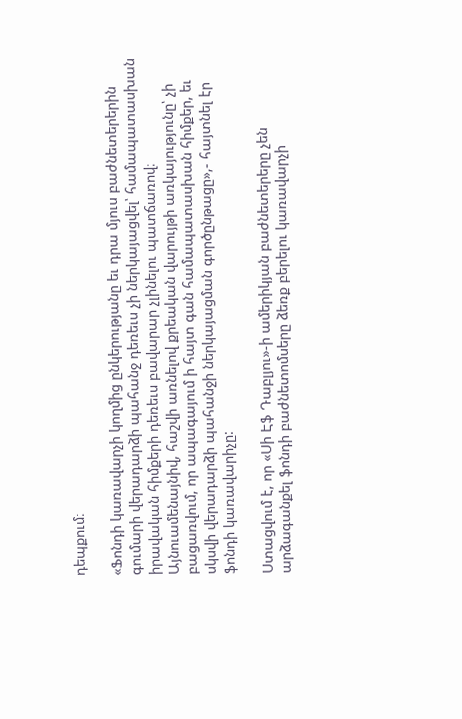դեպքում։

«Ֆոնդի կառավարչի կողմից ընկերությանը եւ դրա մյուս բաժնետերերին գումարի վերադարձի պահանջ դեռեւս չի ներկայացվել՝ համապատասխան իրավական հիմքերի դեռեւս բավարար չլինելու պատճառով։ Այնուամենայնիվ, հաշվի առնելով քրեական վարույթի առկայությունը՝ չի բացառվում, որ ապագայում ի հայտ գան համապատասխան հիմքեր, եւ սկսվի վերադարձի պահանջի ներկայացման գործընթացը»,- հայտնել էր ֆոնդի կառավարիչը:

Ստացվում է, որ «Սի Էֆ Դաբլյու»-ի ամերիկյան բաժնետերերը չեն արձագանքել ֆոնդի բաժնետոմսերը ձեռք բերելու կառավարչի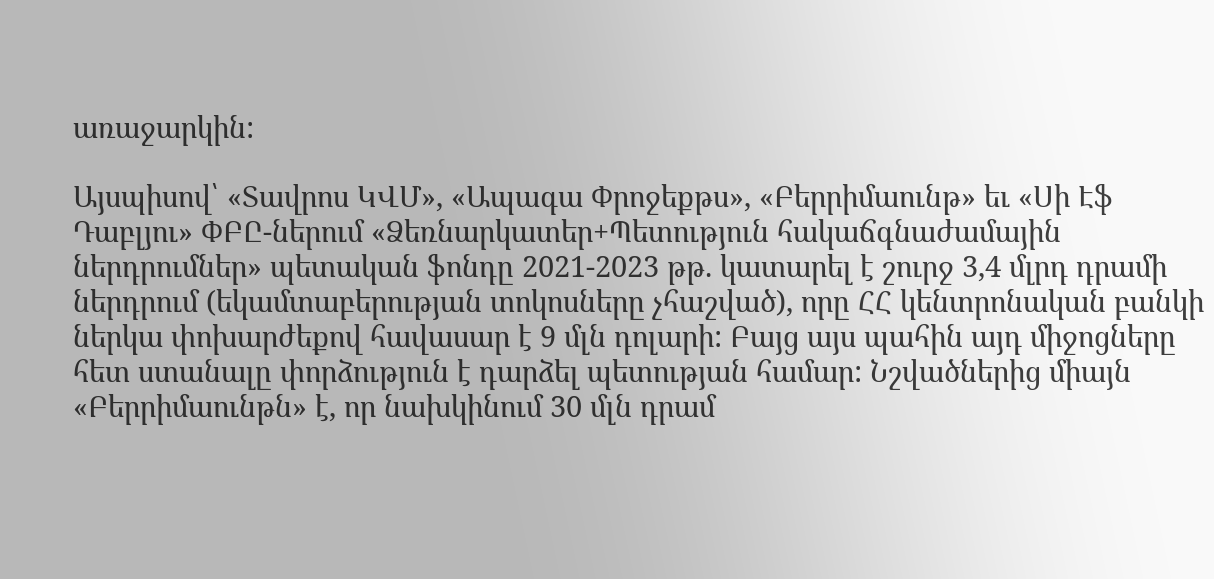առաջարկին:

Այսպիսով՝ «Տավրոս ԿՎՄ», «Ապագա Փրոջեքթս», «Բերրիմաունթ» եւ «Սի Էֆ Դաբլյու» ՓԲԸ-ներում «Ձեռնարկատեր+Պետություն հակաճգնաժամային ներդրումներ» պետական ֆոնդը 2021-2023 թթ. կատարել է շուրջ 3,4 մլրդ դրամի ներդրում (եկամտաբերության տոկոսները չհաշված), որը ՀՀ կենտրոնական բանկի ներկա փոխարժեքով հավասար է 9 մլն դոլարի: Բայց այս պահին այդ միջոցները հետ ստանալը փորձություն է դարձել պետության համար: Նշվածներից միայն «Բերրիմաունթն» է, որ նախկինում 30 մլն դրամ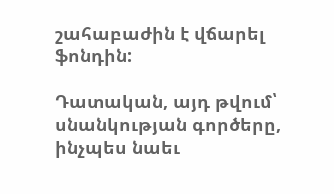շահաբաժին է վճարել ֆոնդին:

Դատական, այդ թվում՝ սնանկության գործերը, ինչպես նաեւ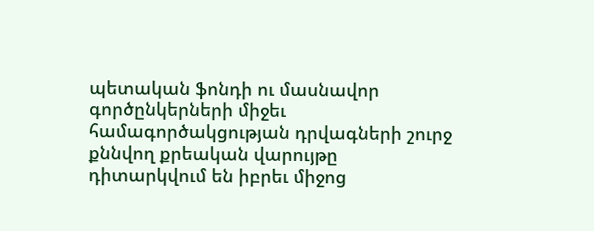պետական ֆոնդի ու մասնավոր գործընկերների միջեւ համագործակցության դրվագների շուրջ քննվող քրեական վարույթը դիտարկվում են իբրեւ միջոց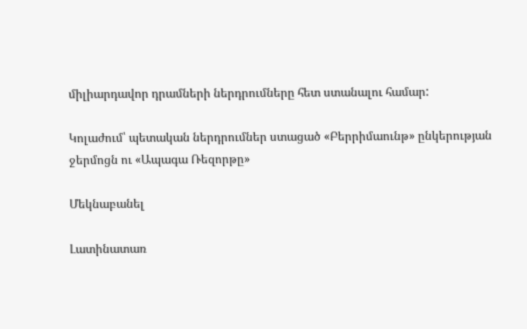միլիարդավոր դրամների ներդրումները հետ ստանալու համար:

Կոլաժում՝ պետական ներդրումներ ստացած «Բերրիմաունթ» ընկերության ջերմոցն ու «Ապագա Ռեզորթը»

Մեկնաբանել

Լատինատառ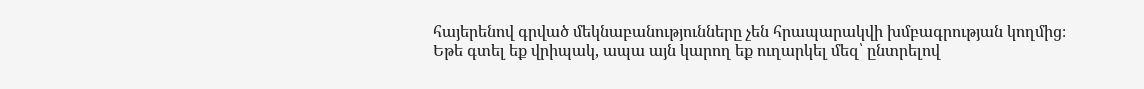հայերենով գրված մեկնաբանությունները չեն հրապարակվի խմբագրության կողմից։
Եթե գտել եք վրիպակ, ապա այն կարող եք ուղարկել մեզ՝ ընտրելով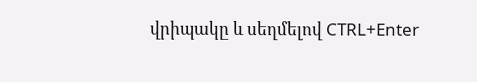վրիպակը և սեղմելով CTRL+Enter